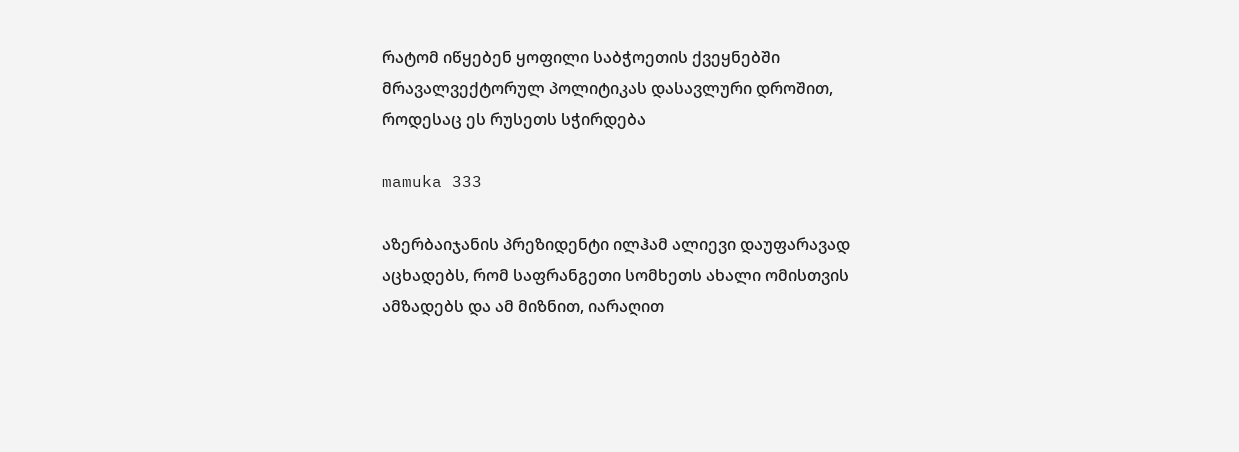რატომ იწყებენ ყოფილი საბჭოეთის ქვეყნებში მრავალვექტორულ პოლიტიკას დასავლური დროშით, როდესაც ეს რუსეთს სჭირდება

mamuka 333

აზერბაიჯანის პრეზიდენტი ილჰამ ალიევი დაუფარავად აცხადებს, რომ საფრანგეთი სომხეთს ახალი ომისთვის ამზადებს და ამ მიზნით, იარაღით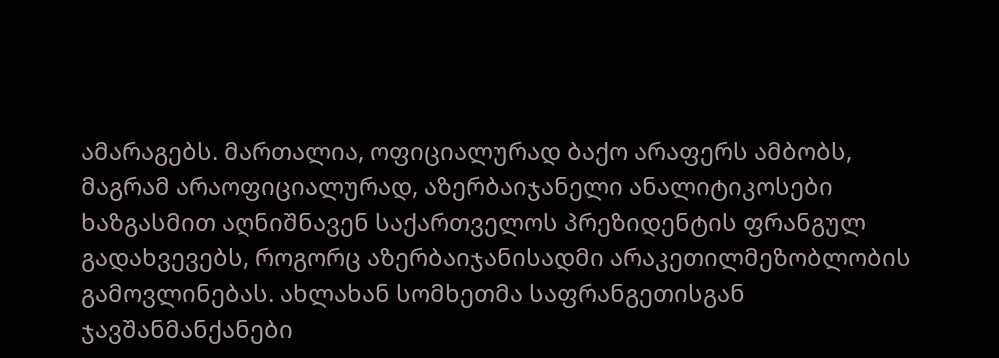ამარაგებს. მართალია, ოფიციალურად ბაქო არაფერს ამბობს, მაგრამ არაოფიციალურად, აზერბაიჯანელი ანალიტიკოსები ხაზგასმით აღნიშნავენ საქართველოს პრეზიდენტის ფრანგულ გადახვევებს, როგორც აზერბაიჯანისადმი არაკეთილმეზობლობის გამოვლინებას. ახლახან სომხეთმა საფრანგეთისგან ჯავშანმანქანები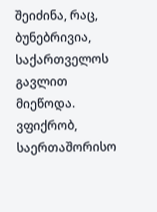შეიძინა, რაც, ბუნებრივია, საქართველოს გავლით მიეწოდა. ვფიქრობ, საერთაშორისო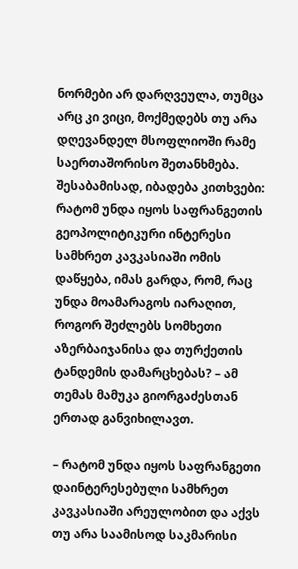ნორმები არ დარღვეულა, თუმცა არც კი ვიცი, მოქმედებს თუ არა დღევანდელ მსოფლიოში რამე საერთაშორისო შეთანხმება. შესაბამისად, იბადება კითხვები: რატომ უნდა იყოს საფრანგეთის გეოპოლიტიკური ინტერესი სამხრეთ კავკასიაში ომის დაწყება, იმას გარდა, რომ, რაც უნდა მოამარაგოს იარაღით, როგორ შეძლებს სომხეთი აზერბაიჯანისა და თურქეთის ტანდემის დამარცხებას? – ამ თემას მამუკა გიორგაძესთან ერთად განვიხილავთ.

– რატომ უნდა იყოს საფრანგეთი დაინტერესებული სამხრეთ კავკასიაში არეულობით და აქვს თუ არა საამისოდ საკმარისი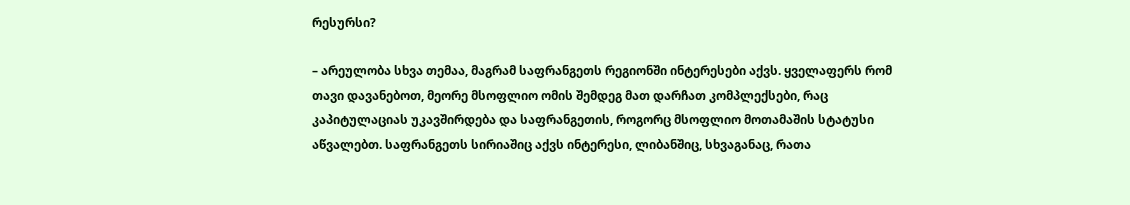რესურსი?

– არეულობა სხვა თემაა, მაგრამ საფრანგეთს რეგიონში ინტერესები აქვს. ყველაფერს რომ თავი დავანებოთ, მეორე მსოფლიო ომის შემდეგ მათ დარჩათ კომპლექსები, რაც კაპიტულაციას უკავშირდება და საფრანგეთის, როგორც მსოფლიო მოთამაშის სტატუსი აწვალებთ. საფრანგეთს სირიაშიც აქვს ინტერესი, ლიბანშიც, სხვაგანაც, რათა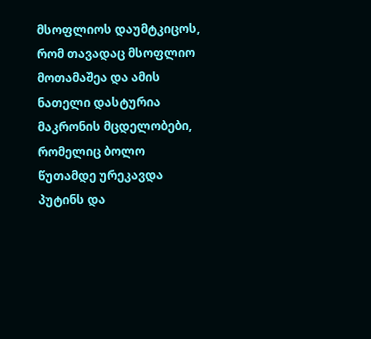მსოფლიოს დაუმტკიცოს, რომ თავადაც მსოფლიო მოთამაშეა და ამის ნათელი დასტურია მაკრონის მცდელობები, რომელიც ბოლო წუთამდე ურეკავდა პუტინს და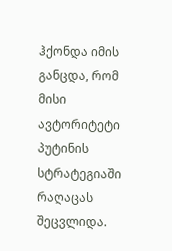ჰქონდა იმის განცდა, რომ მისი ავტორიტეტი პუტინის სტრატეგიაში რაღაცას შეცვლიდა.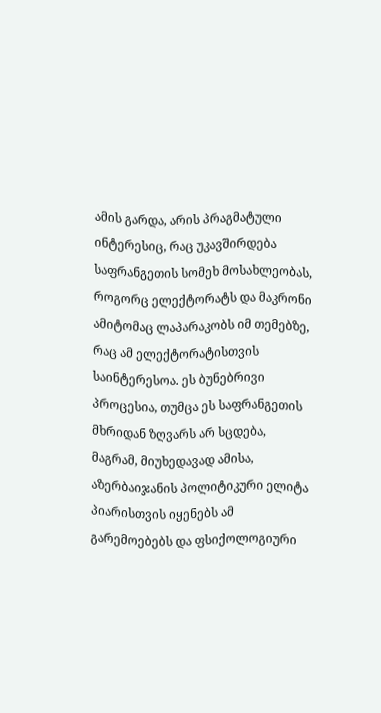ამის გარდა, არის პრაგმატული ინტერესიც, რაც უკავშირდება საფრანგეთის სომეხ მოსახლეობას, როგორც ელექტორატს და მაკრონი ამიტომაც ლაპარაკობს იმ თემებზე, რაც ამ ელექტორატისთვის საინტერესოა. ეს ბუნებრივი პროცესია, თუმცა ეს საფრანგეთის მხრიდან ზღვარს არ სცდება, მაგრამ, მიუხედავად ამისა, აზერბაიჯანის პოლიტიკური ელიტა პიარისთვის იყენებს ამ გარემოებებს და ფსიქოლოგიური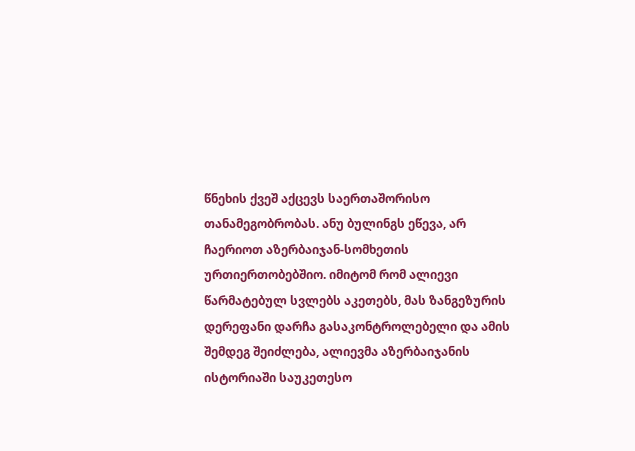წნეხის ქვეშ აქცევს საერთაშორისო თანამეგობრობას. ანუ ბულინგს ეწევა, არ ჩაერიოთ აზერბაიჯან-სომხეთის ურთიერთობებშიო. იმიტომ რომ ალიევი წარმატებულ სვლებს აკეთებს, მას ზანგეზურის დერეფანი დარჩა გასაკონტროლებელი და ამის შემდეგ შეიძლება, ალიევმა აზერბაიჯანის ისტორიაში საუკეთესო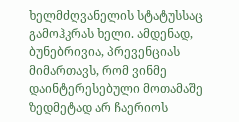ხელმძღვანელის სტატუსსაც გამოჰკრას ხელი. ამდენად, ბუნებრივია, პრევენციას მიმართავს, რომ ვინმე დაინტერესებული მოთამაშე ზედმეტად არ ჩაერიოს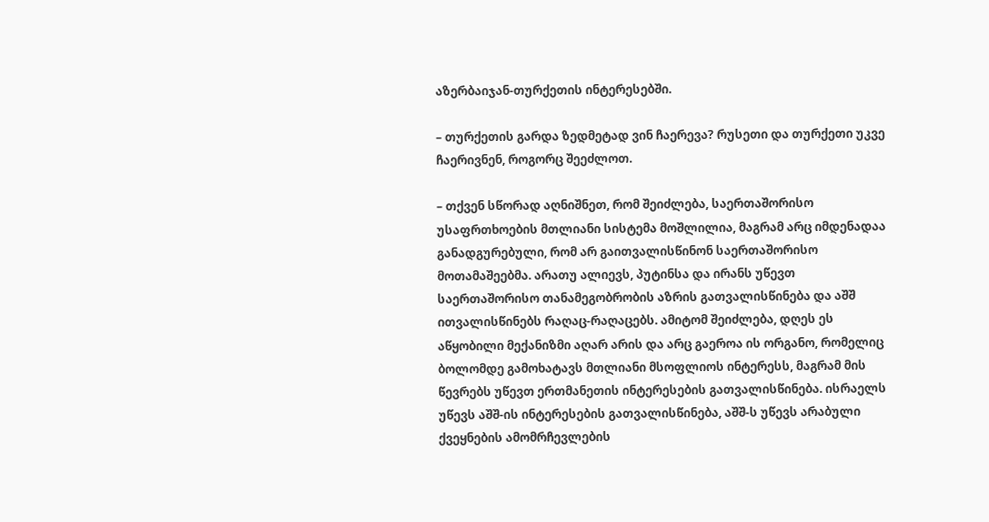აზერბაიჯან-თურქეთის ინტერესებში.

– თურქეთის გარდა ზედმეტად ვინ ჩაერევა? რუსეთი და თურქეთი უკვე ჩაერივნენ, როგორც შეეძლოთ.

– თქვენ სწორად აღნიშნეთ, რომ შეიძლება, საერთაშორისო უსაფრთხოების მთლიანი სისტემა მოშლილია, მაგრამ არც იმდენადაა განადგურებული, რომ არ გაითვალისწინონ საერთაშორისო მოთამაშეებმა. არათუ ალიევს, პუტინსა და ირანს უწევთ საერთაშორისო თანამეგობრობის აზრის გათვალისწინება და აშშ ითვალისწინებს რაღაც-რაღაცებს. ამიტომ შეიძლება, დღეს ეს აწყობილი მექანიზმი აღარ არის და არც გაეროა ის ორგანო, რომელიც ბოლომდე გამოხატავს მთლიანი მსოფლიოს ინტერესს, მაგრამ მის წევრებს უწევთ ერთმანეთის ინტერესების გათვალისწინება. ისრაელს უწევს აშშ-ის ინტერესების გათვალისწინება, აშშ-ს უწევს არაბული ქვეყნების ამომრჩევლების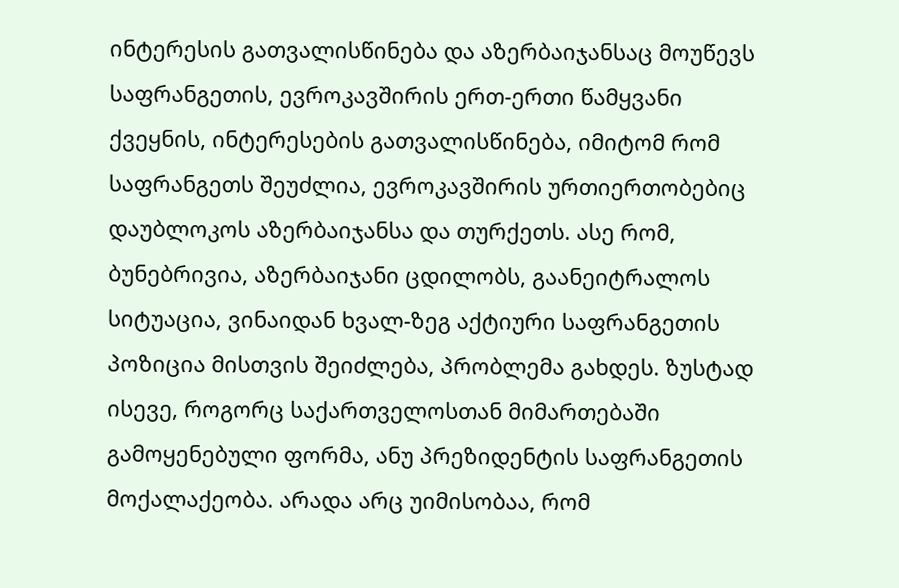ინტერესის გათვალისწინება და აზერბაიჯანსაც მოუწევს საფრანგეთის, ევროკავშირის ერთ-ერთი წამყვანი ქვეყნის, ინტერესების გათვალისწინება, იმიტომ რომ საფრანგეთს შეუძლია, ევროკავშირის ურთიერთობებიც დაუბლოკოს აზერბაიჯანსა და თურქეთს. ასე რომ, ბუნებრივია, აზერბაიჯანი ცდილობს, გაანეიტრალოს სიტუაცია, ვინაიდან ხვალ-ზეგ აქტიური საფრანგეთის პოზიცია მისთვის შეიძლება, პრობლემა გახდეს. ზუსტად ისევე, როგორც საქართველოსთან მიმართებაში გამოყენებული ფორმა, ანუ პრეზიდენტის საფრანგეთის მოქალაქეობა. არადა არც უიმისობაა, რომ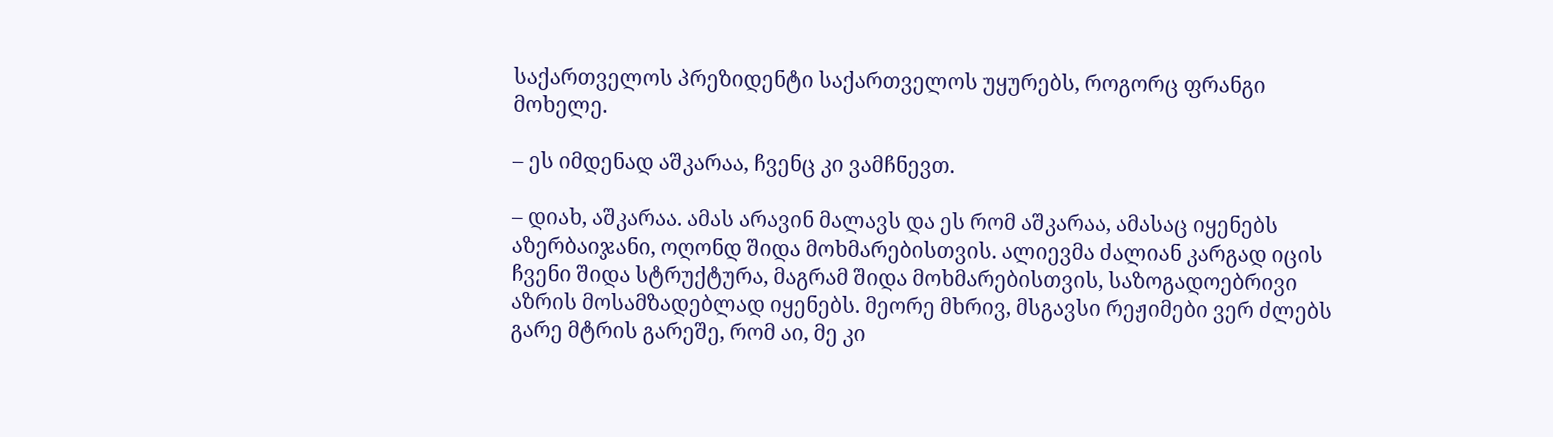საქართველოს პრეზიდენტი საქართველოს უყურებს, როგორც ფრანგი მოხელე.

– ეს იმდენად აშკარაა, ჩვენც კი ვამჩნევთ.

– დიახ, აშკარაა. ამას არავინ მალავს და ეს რომ აშკარაა, ამასაც იყენებს აზერბაიჯანი, ოღონდ შიდა მოხმარებისთვის. ალიევმა ძალიან კარგად იცის ჩვენი შიდა სტრუქტურა, მაგრამ შიდა მოხმარებისთვის, საზოგადოებრივი აზრის მოსამზადებლად იყენებს. მეორე მხრივ, მსგავსი რეჟიმები ვერ ძლებს გარე მტრის გარეშე, რომ აი, მე კი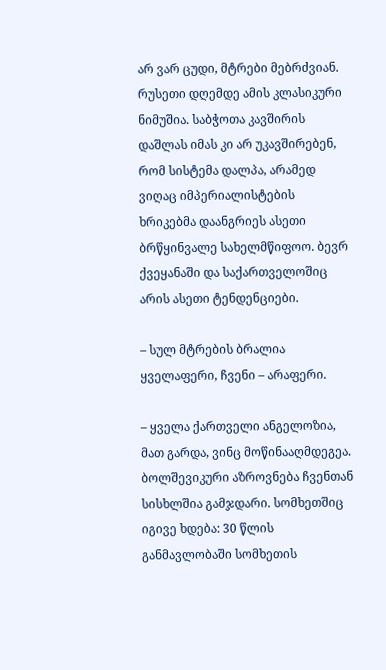არ ვარ ცუდი, მტრები მებრძვიან. რუსეთი დღემდე ამის კლასიკური ნიმუშია. საბჭოთა კავშირის დაშლას იმას კი არ უკავშირებენ, რომ სისტემა დალპა, არამედ ვიღაც იმპერიალისტების ხრიკებმა დაანგრიეს ასეთი ბრწყინვალე სახელმწიფოო. ბევრ ქვეყანაში და საქართველოშიც არის ასეთი ტენდენციები.

– სულ მტრების ბრალია ყველაფერი, ჩვენი – არაფერი.

– ყველა ქართველი ანგელოზია, მათ გარდა, ვინც მოწინააღმდეგეა. ბოლშევიკური აზროვნება ჩვენთან სისხლშია გამჯდარი. სომხეთშიც იგივე ხდება: 30 წლის განმავლობაში სომხეთის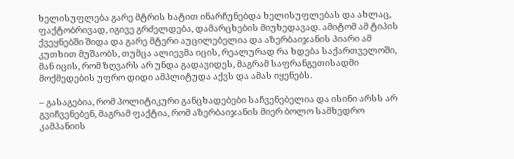ხელისუფლება გარე მტრის ხატით ინარჩუნებდა ხელისუფლებას და ახლაც, ფაქტობრივად, იგივე გრძელდება, დამარცხების მიუხედავად. ამიტომ ამ ტიპის ქვეყნებში შიდა და გარე მტერი აუცილებელია და აზერბაიჯანის პიარი ამ კუთხით მუშაობს, თუმცა ალიევმა იცის, რეალურად რა ხდება საქართველოში, მან იცის, რომ ზღვარს არ უნდა გადავიდეს, მაგრამ საფრანგეთისადმი მოქმედების უფრო დიდი ამპლიტუდა აქვს და ამას იყენებს.

– გასაგებია, რომ პოლიტიკური განცხადებები საჩვენებელია და ისინი არსს არ გვიჩვენებენ, მაგრამ ფაქტია, რომ აზერბაიჯანის მიერ ბოლო სამხედრო კამპანიის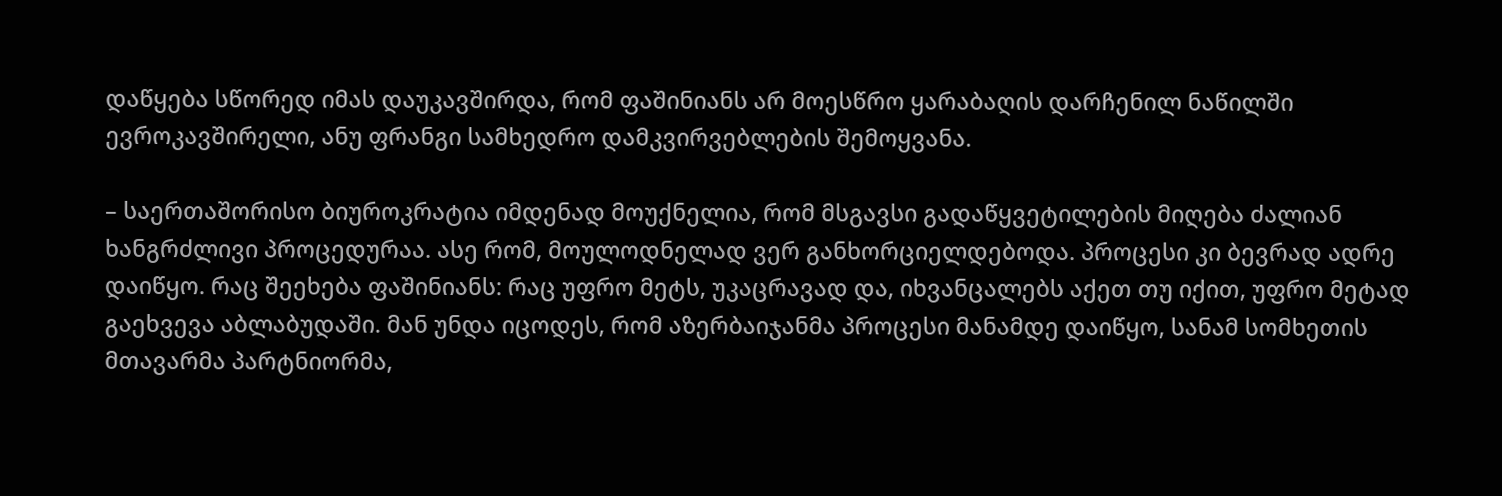დაწყება სწორედ იმას დაუკავშირდა, რომ ფაშინიანს არ მოესწრო ყარაბაღის დარჩენილ ნაწილში ევროკავშირელი, ანუ ფრანგი სამხედრო დამკვირვებლების შემოყვანა.

– საერთაშორისო ბიუროკრატია იმდენად მოუქნელია, რომ მსგავსი გადაწყვეტილების მიღება ძალიან ხანგრძლივი პროცედურაა. ასე რომ, მოულოდნელად ვერ განხორციელდებოდა. პროცესი კი ბევრად ადრე დაიწყო. რაც შეეხება ფაშინიანს: რაც უფრო მეტს, უკაცრავად და, იხვანცალებს აქეთ თუ იქით, უფრო მეტად გაეხვევა აბლაბუდაში. მან უნდა იცოდეს, რომ აზერბაიჯანმა პროცესი მანამდე დაიწყო, სანამ სომხეთის მთავარმა პარტნიორმა,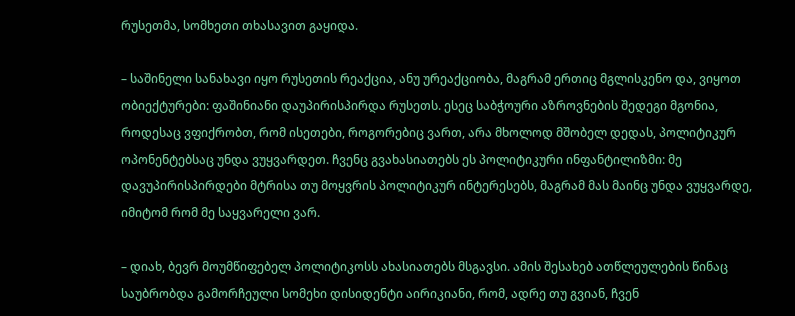რუსეთმა, სომხეთი თხასავით გაყიდა.

– საშინელი სანახავი იყო რუსეთის რეაქცია, ანუ ურეაქციობა, მაგრამ ერთიც მგლისკენო და, ვიყოთ ობიექტურები: ფაშინიანი დაუპირისპირდა რუსეთს. ესეც საბჭოური აზროვნების შედეგი მგონია, როდესაც ვფიქრობთ, რომ ისეთები, როგორებიც ვართ, არა მხოლოდ მშობელ დედას, პოლიტიკურ ოპონენტებსაც უნდა ვუყვარდეთ. ჩვენც გვახასიათებს ეს პოლიტიკური ინფანტილიზმი: მე დავუპირისპირდები მტრისა თუ მოყვრის პოლიტიკურ ინტერესებს, მაგრამ მას მაინც უნდა ვუყვარდე, იმიტომ რომ მე საყვარელი ვარ.

– დიახ, ბევრ მოუმწიფებელ პოლიტიკოსს ახასიათებს მსგავსი. ამის შესახებ ათწლეულების წინაც საუბრობდა გამორჩეული სომეხი დისიდენტი აირიკიანი, რომ, ადრე თუ გვიან, ჩვენ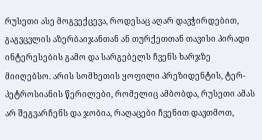რუსეთი ასე მოგვექცევა, როდესაც აღარ დავჭირდებით, გაგვცვლის აზერბაიჯანთან ან თურქეთთან თავისი პირადი ინტერესების გამო და სარგებელს ჩვენს ხარჯზე მიიღებსო. არის სომხეთის ყოფილი პრეზიდენტის, ტერ-პეტროსიანის წერილები, რომელიც ამბობდა, რუსეთი ამას არ შეგვარჩენს და ჯობია, რაღაცები ჩვენით დავთმოთ,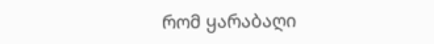რომ ყარაბაღი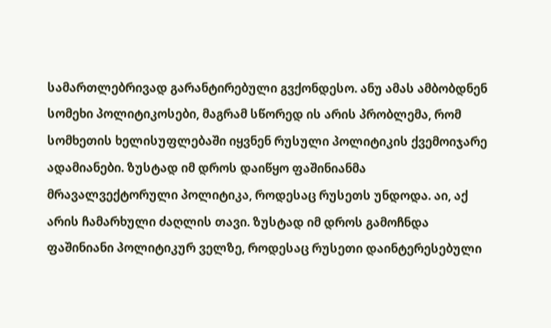სამართლებრივად გარანტირებული გვქონდესო. ანუ ამას ამბობდნენ სომეხი პოლიტიკოსები, მაგრამ სწორედ ის არის პრობლემა, რომ სომხეთის ხელისუფლებაში იყვნენ რუსული პოლიტიკის ქვემოიჯარე ადამიანები. ზუსტად იმ დროს დაიწყო ფაშინიანმა მრავალვექტორული პოლიტიკა, როდესაც რუსეთს უნდოდა. აი, აქ არის ჩამარხული ძაღლის თავი. ზუსტად იმ დროს გამოჩნდა ფაშინიანი პოლიტიკურ ველზე, როდესაც რუსეთი დაინტერესებული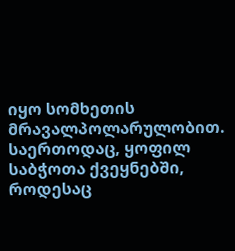იყო სომხეთის მრავალპოლარულობით. საერთოდაც, ყოფილ საბჭოთა ქვეყნებში, როდესაც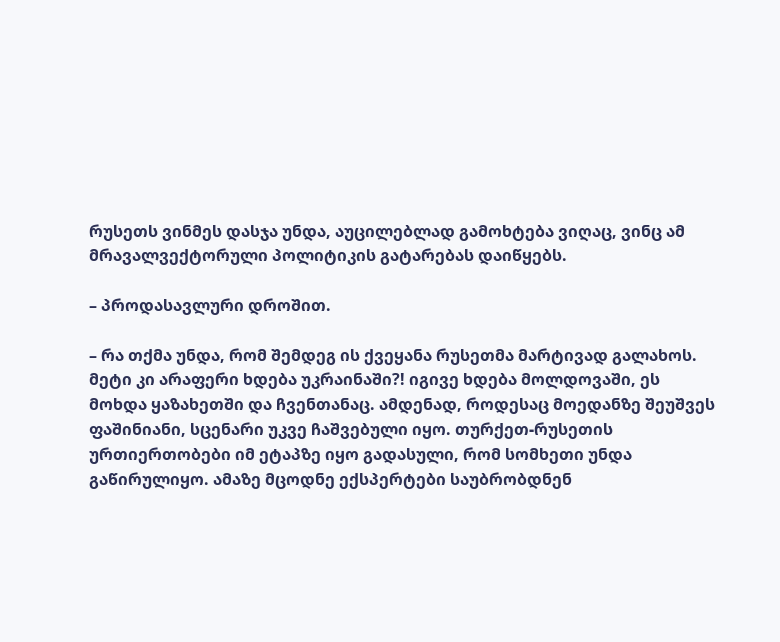რუსეთს ვინმეს დასჯა უნდა, აუცილებლად გამოხტება ვიღაც, ვინც ამ მრავალვექტორული პოლიტიკის გატარებას დაიწყებს.

– პროდასავლური დროშით.

– რა თქმა უნდა, რომ შემდეგ ის ქვეყანა რუსეთმა მარტივად გალახოს. მეტი კი არაფერი ხდება უკრაინაში?! იგივე ხდება მოლდოვაში, ეს მოხდა ყაზახეთში და ჩვენთანაც. ამდენად, როდესაც მოედანზე შეუშვეს ფაშინიანი, სცენარი უკვე ჩაშვებული იყო. თურქეთ-რუსეთის ურთიერთობები იმ ეტაპზე იყო გადასული, რომ სომხეთი უნდა გაწირულიყო. ამაზე მცოდნე ექსპერტები საუბრობდნენ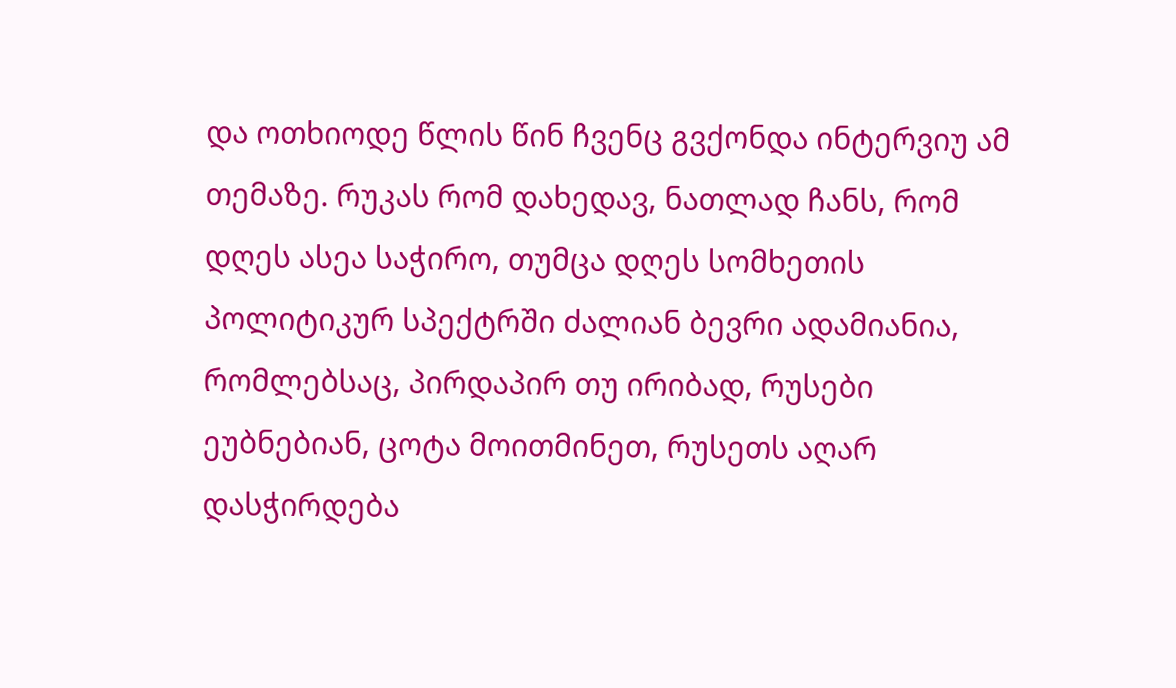და ოთხიოდე წლის წინ ჩვენც გვქონდა ინტერვიუ ამ თემაზე. რუკას რომ დახედავ, ნათლად ჩანს, რომ დღეს ასეა საჭირო, თუმცა დღეს სომხეთის პოლიტიკურ სპექტრში ძალიან ბევრი ადამიანია, რომლებსაც, პირდაპირ თუ ირიბად, რუსები ეუბნებიან, ცოტა მოითმინეთ, რუსეთს აღარ დასჭირდება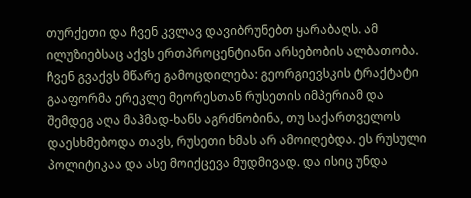თურქეთი და ჩვენ კვლავ დავიბრუნებთ ყარაბაღს. ამ ილუზიებსაც აქვს ერთპროცენტიანი არსებობის ალბათობა. ჩვენ გვაქვს მწარე გამოცდილება: გეორგიევსკის ტრაქტატი გააფორმა ერეკლე მეორესთან რუსეთის იმპერიამ და შემდეგ აღა მაჰმად-ხანს აგრძნობინა, თუ საქართველოს დაესხმებოდა თავს, რუსეთი ხმას არ ამოიღებდა. ეს რუსული პოლიტიკაა და ასე მოიქცევა მუდმივად. და ისიც უნდა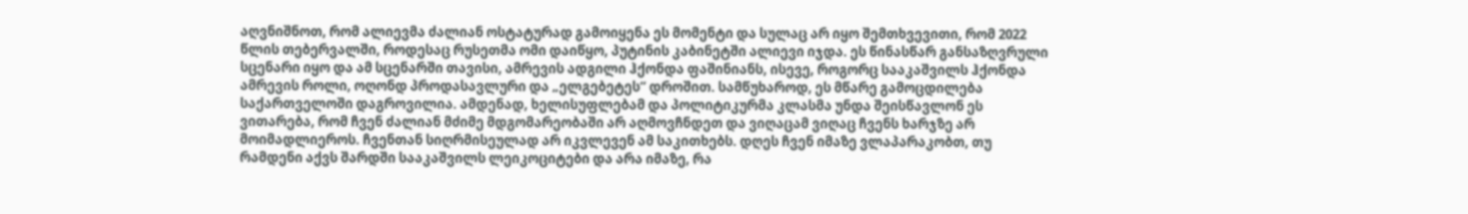აღვნიშნოთ, რომ ალიევმა ძალიან ოსტატურად გამოიყენა ეს მომენტი და სულაც არ იყო შემთხვევითი, რომ 2022 წლის თებერვალში, როდესაც რუსეთმა ომი დაიწყო, პუტინის კაბინეტში ალიევი იჯდა. ეს წინასწარ განსაზღვრული სცენარი იყო და ამ სცენარში თავისი, ამრევის ადგილი ჰქონდა ფაშინიანს, ისევე, როგორც სააკაშვილს ჰქონდა ამრევის როლი, ოღონდ პროდასავლური და „ელგებეტეს“ დროშით. სამწუხაროდ, ეს მწარე გამოცდილება საქართველოში დაგროვილია. ამდენად, ხელისუფლებამ და პოლიტიკურმა კლასმა უნდა შეისწავლონ ეს ვითარება, რომ ჩვენ ძალიან მძიმე მდგომარეობაში არ აღმოვჩნდეთ და ვიღაცამ ვიღაც ჩვენს ხარჯზე არ მოიმადლიეროს. ჩვენთან სიღრმისეულად არ იკვლევენ ამ საკითხებს. დღეს ჩვენ იმაზე ვლაპარაკობთ, თუ რამდენი აქვს შარდში სააკაშვილს ლეიკოციტები და არა იმაზე, რა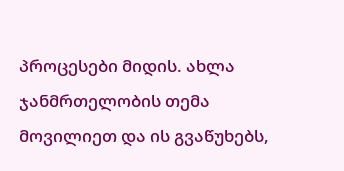პროცესები მიდის. ახლა ჯანმრთელობის თემა მოვილიეთ და ის გვაწუხებს,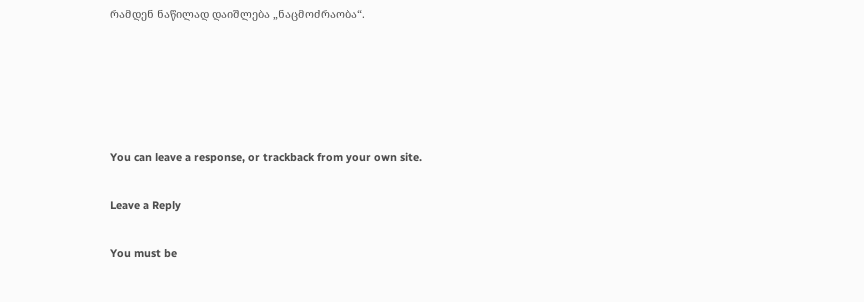რამდენ ნაწილად დაიშლება „ნაცმოძრაობა“.





You can leave a response, or trackback from your own site.

Leave a Reply

You must be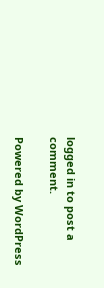logged in to post a comment.

Powered by WordPress